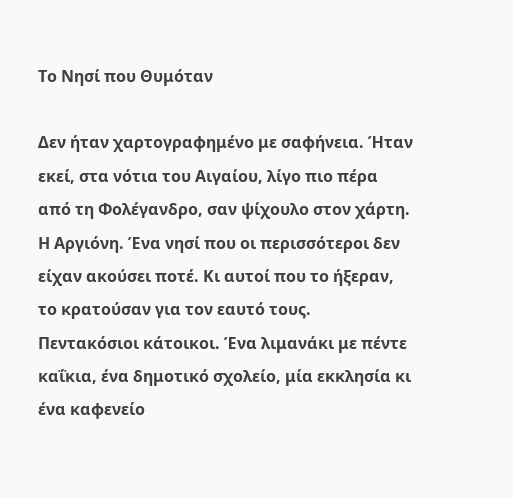Το Νησί που Θυμόταν

Δεν ήταν χαρτογραφημένο με σαφήνεια. Ήταν εκεί, στα νότια του Αιγαίου, λίγο πιο πέρα από τη Φολέγανδρο, σαν ψίχουλο στον χάρτη. Η Αργιόνη. Ένα νησί που οι περισσότεροι δεν είχαν ακούσει ποτέ. Κι αυτοί που το ήξεραν, το κρατούσαν για τον εαυτό τους.
Πεντακόσιοι κάτοικοι. Ένα λιμανάκι με πέντε καΐκια, ένα δημοτικό σχολείο, μία εκκλησία κι ένα καφενείο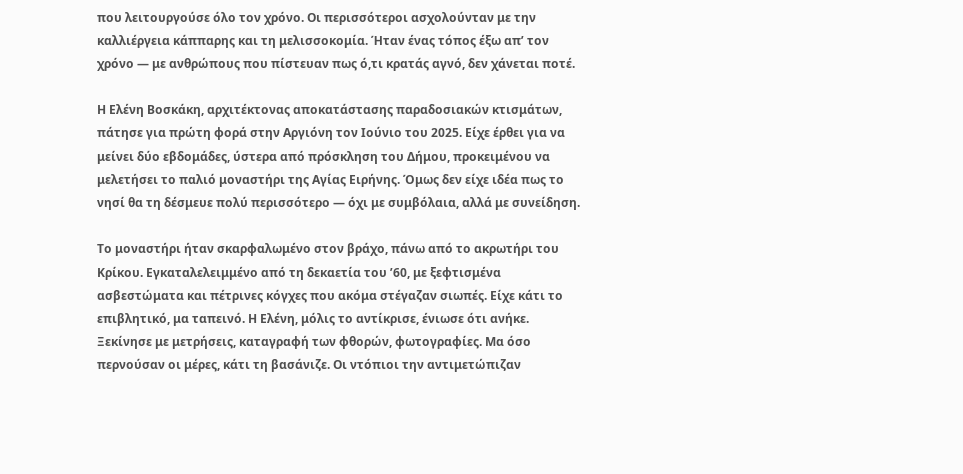που λειτουργούσε όλο τον χρόνο. Οι περισσότεροι ασχολούνταν με την καλλιέργεια κάππαρης και τη μελισσοκομία. Ήταν ένας τόπος έξω απ’ τον χρόνο — με ανθρώπους που πίστευαν πως ό,τι κρατάς αγνό, δεν χάνεται ποτέ.

Η Ελένη Βοσκάκη, αρχιτέκτονας αποκατάστασης παραδοσιακών κτισμάτων, πάτησε για πρώτη φορά στην Αργιόνη τον Ιούνιο του 2025. Είχε έρθει για να μείνει δύο εβδομάδες, ύστερα από πρόσκληση του Δήμου, προκειμένου να μελετήσει το παλιό μοναστήρι της Αγίας Ειρήνης. Όμως δεν είχε ιδέα πως το νησί θα τη δέσμευε πολύ περισσότερο — όχι με συμβόλαια, αλλά με συνείδηση.

Το μοναστήρι ήταν σκαρφαλωμένο στον βράχο, πάνω από το ακρωτήρι του Κρίκου. Εγκαταλελειμμένο από τη δεκαετία του ’60, με ξεφτισμένα ασβεστώματα και πέτρινες κόγχες που ακόμα στέγαζαν σιωπές. Είχε κάτι το επιβλητικό, μα ταπεινό. Η Ελένη, μόλις το αντίκρισε, ένιωσε ότι ανήκε.
Ξεκίνησε με μετρήσεις, καταγραφή των φθορών, φωτογραφίες. Μα όσο περνούσαν οι μέρες, κάτι τη βασάνιζε. Οι ντόπιοι την αντιμετώπιζαν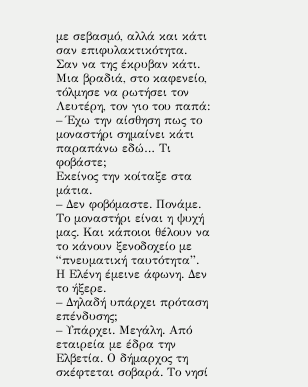με σεβασμό, αλλά και κάτι σαν επιφυλακτικότητα. Σαν να της έκρυβαν κάτι.
Μια βραδιά, στο καφενείο, τόλμησε να ρωτήσει τον Λευτέρη, τον γιο του παπά:
– Έχω την αίσθηση πως το μοναστήρι σημαίνει κάτι παραπάνω εδώ… Τι φοβάστε;
Εκείνος την κοίταξε στα μάτια.
– Δεν φοβόμαστε. Πονάμε. Το μοναστήρι είναι η ψυχή μας. Και κάποιοι θέλουν να το κάνουν ξενοδοχείο με “πνευματική ταυτότητα”.
Η Ελένη έμεινε άφωνη. Δεν το ήξερε.
– Δηλαδή υπάρχει πρόταση επένδυσης;
– Υπάρχει. Μεγάλη. Από εταιρεία με έδρα την Ελβετία. Ο δήμαρχος τη σκέφτεται σοβαρά. Το νησί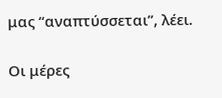μας “αναπτύσσεται”, λέει.

Οι μέρες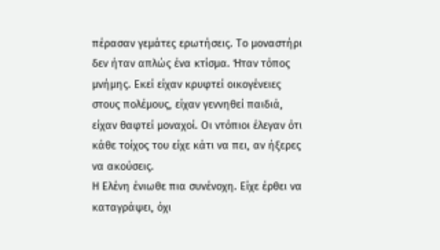πέρασαν γεμάτες ερωτήσεις. Το μοναστήρι δεν ήταν απλώς ένα κτίσμα. Ήταν τόπος μνήμης. Εκεί είχαν κρυφτεί οικογένειες στους πολέμους, είχαν γεννηθεί παιδιά, είχαν θαφτεί μοναχοί. Οι ντόπιοι έλεγαν ότι κάθε τοίχος του είχε κάτι να πει, αν ήξερες να ακούσεις.
Η Ελένη ένιωθε πια συνένοχη. Είχε έρθει να καταγράψει, όχι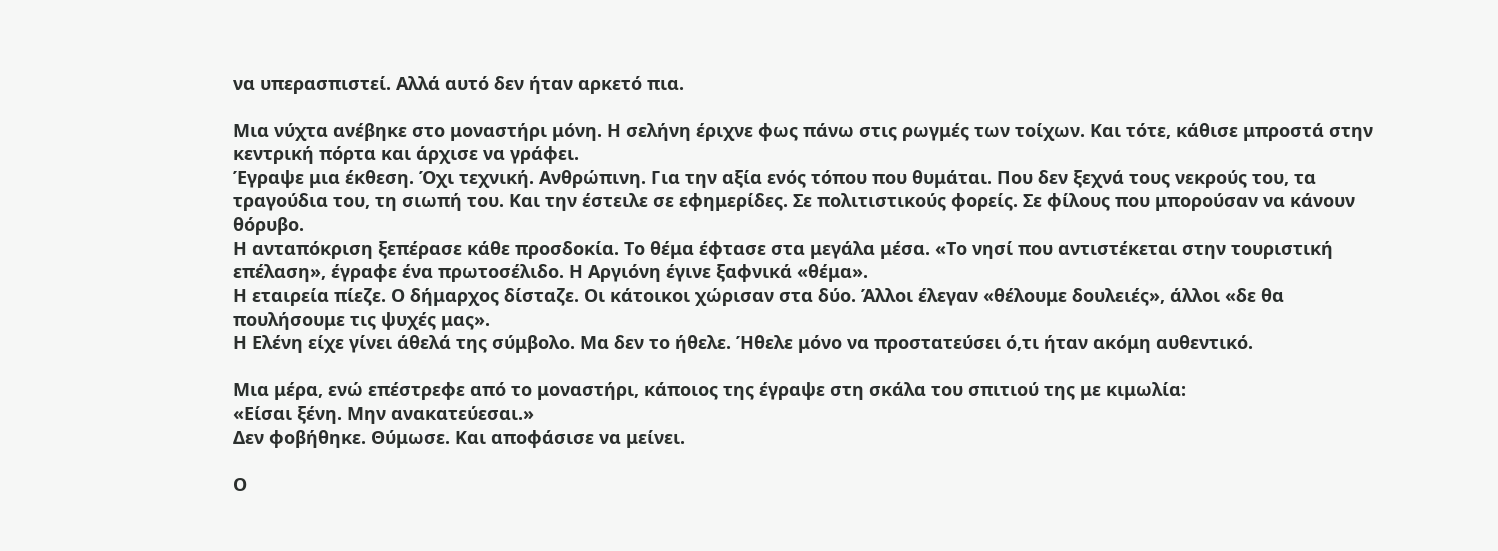να υπερασπιστεί. Αλλά αυτό δεν ήταν αρκετό πια.

Μια νύχτα ανέβηκε στο μοναστήρι μόνη. Η σελήνη έριχνε φως πάνω στις ρωγμές των τοίχων. Και τότε, κάθισε μπροστά στην κεντρική πόρτα και άρχισε να γράφει.
Έγραψε μια έκθεση. Όχι τεχνική. Ανθρώπινη. Για την αξία ενός τόπου που θυμάται. Που δεν ξεχνά τους νεκρούς του, τα τραγούδια του, τη σιωπή του. Και την έστειλε σε εφημερίδες. Σε πολιτιστικούς φορείς. Σε φίλους που μπορούσαν να κάνουν θόρυβο.
Η ανταπόκριση ξεπέρασε κάθε προσδοκία. Το θέμα έφτασε στα μεγάλα μέσα. «Το νησί που αντιστέκεται στην τουριστική επέλαση», έγραφε ένα πρωτοσέλιδο. Η Αργιόνη έγινε ξαφνικά «θέμα».
Η εταιρεία πίεζε. Ο δήμαρχος δίσταζε. Οι κάτοικοι χώρισαν στα δύο. Άλλοι έλεγαν «θέλουμε δουλειές», άλλοι «δε θα πουλήσουμε τις ψυχές μας».
Η Ελένη είχε γίνει άθελά της σύμβολο. Μα δεν το ήθελε. Ήθελε μόνο να προστατεύσει ό,τι ήταν ακόμη αυθεντικό.

Μια μέρα, ενώ επέστρεφε από το μοναστήρι, κάποιος της έγραψε στη σκάλα του σπιτιού της με κιμωλία:
«Είσαι ξένη. Μην ανακατεύεσαι.»
Δεν φοβήθηκε. Θύμωσε. Και αποφάσισε να μείνει.

Ο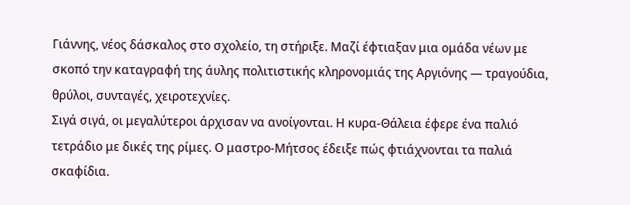Γιάννης, νέος δάσκαλος στο σχολείο, τη στήριξε. Μαζί έφτιαξαν μια ομάδα νέων με σκοπό την καταγραφή της άυλης πολιτιστικής κληρονομιάς της Αργιόνης — τραγούδια, θρύλοι, συνταγές, χειροτεχνίες.
Σιγά σιγά, οι μεγαλύτεροι άρχισαν να ανοίγονται. Η κυρα-Θάλεια έφερε ένα παλιό τετράδιο με δικές της ρίμες. Ο μαστρο-Μήτσος έδειξε πώς φτιάχνονται τα παλιά σκαφίδια.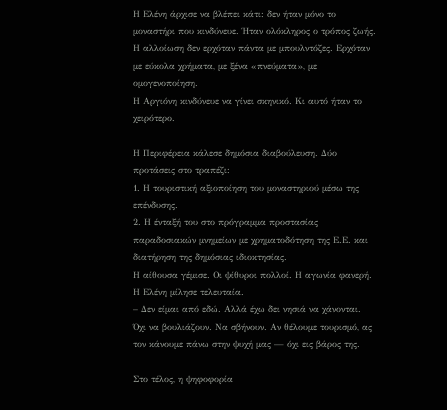Η Ελένη άρχισε να βλέπει κάτι: δεν ήταν μόνο το μοναστήρι που κινδύνευε. Ήταν ολόκληρος ο τρόπος ζωής. Η αλλοίωση δεν ερχόταν πάντα με μπουλντόζες. Ερχόταν με εύκολα χρήματα, με ξένα «πνεύματα», με ομογενοποίηση.
Η Αργιόνη κινδύνευε να γίνει σκηνικό. Κι αυτό ήταν το χειρότερο.

Η Περιφέρεια κάλεσε δημόσια διαβούλευση. Δύο προτάσεις στο τραπέζι:
1. Η τουριστική αξιοποίηση του μοναστηριού μέσω της επένδυσης.
2. Η ένταξή του στο πρόγραμμα προστασίας παραδοσιακών μνημείων με χρηματοδότηση της Ε.Ε. και διατήρηση της δημόσιας ιδιοκτησίας.
Η αίθουσα γέμισε. Οι ψίθυροι πολλοί. Η αγωνία φανερή.
Η Ελένη μίλησε τελευταία.
– Δεν είμαι από εδώ. Αλλά έχω δει νησιά να χάνονται. Όχι να βουλιάζουν. Να σβήνουν. Αν θέλουμε τουρισμό, ας τον κάνουμε πάνω στην ψυχή μας — όχι εις βάρος της.

Στο τέλος, η ψηφοφορία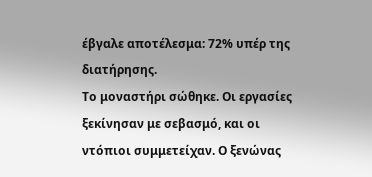έβγαλε αποτέλεσμα: 72% υπέρ της διατήρησης.
Το μοναστήρι σώθηκε. Οι εργασίες ξεκίνησαν με σεβασμό, και οι ντόπιοι συμμετείχαν. Ο ξενώνας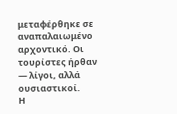μεταφέρθηκε σε αναπαλαιωμένο αρχοντικό. Οι τουρίστες ήρθαν — λίγοι, αλλά ουσιαστικοί.
Η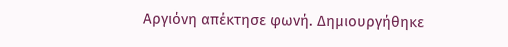Αργιόνη απέκτησε φωνή. Δημιουργήθηκε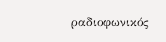ραδιοφωνικός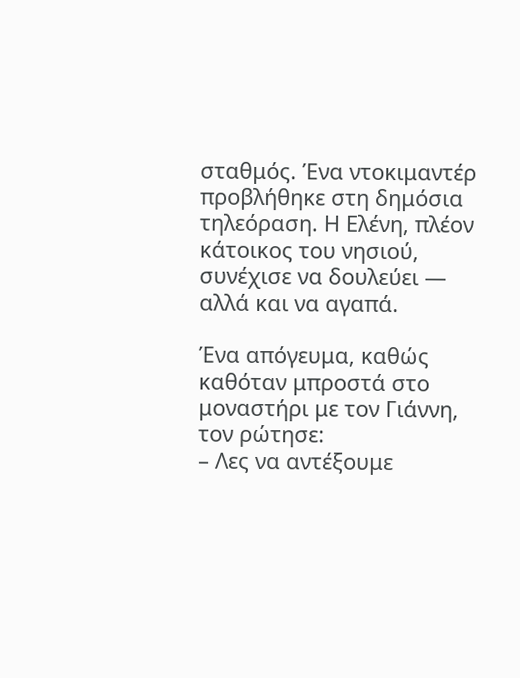σταθμός. Ένα ντοκιμαντέρ προβλήθηκε στη δημόσια τηλεόραση. Η Ελένη, πλέον κάτοικος του νησιού, συνέχισε να δουλεύει — αλλά και να αγαπά.

Ένα απόγευμα, καθώς καθόταν μπροστά στο μοναστήρι με τον Γιάννη, τον ρώτησε:
– Λες να αντέξουμε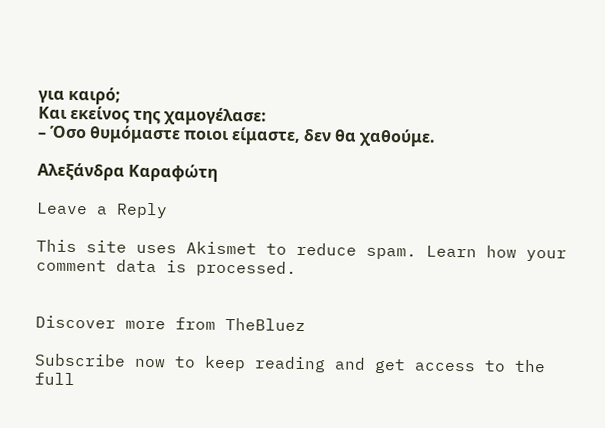για καιρό;
Και εκείνος της χαμογέλασε:
– Όσο θυμόμαστε ποιοι είμαστε, δεν θα χαθούμε.

Αλεξάνδρα Καραφώτη

Leave a Reply

This site uses Akismet to reduce spam. Learn how your comment data is processed.


Discover more from TheBluez

Subscribe now to keep reading and get access to the full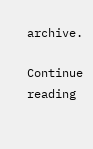archive.

Continue reading